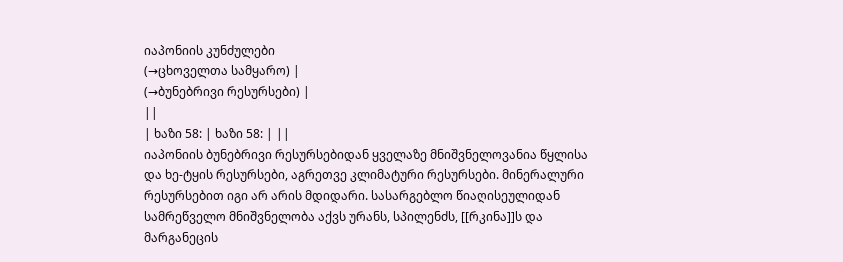იაპონიის კუნძულები
(→ცხოველთა სამყარო) |
(→ბუნებრივი რესურსები) |
||
| ხაზი 58: | ხაზი 58: | ||
იაპონიის ბუნებრივი რესურსებიდან ყველაზე მნიშვნელოვანია წყლისა და ხე-ტყის რესურსები, აგრეთვე კლიმატური რესურსები. მინერალური რესურსებით იგი არ არის მდიდარი. სასარგებლო წიაღისეულიდან სამრეწველო მნიშვნელობა აქვს ურანს, სპილენძს, [[რკინა]]ს და მარგანეცის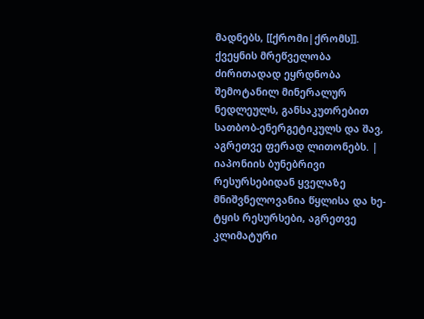მადნებს, [[ქრომი|ქრომს]]. ქვეყნის მრეწველობა ძირითადად ეყრდნობა შემოტანილ მინერალურ ნედლეულს, განსაკუთრებით სათბობ-ენერგეტიკულს და შავ, აგრეთვე ფერად ლითონებს. | იაპონიის ბუნებრივი რესურსებიდან ყველაზე მნიშვნელოვანია წყლისა და ხე-ტყის რესურსები, აგრეთვე კლიმატური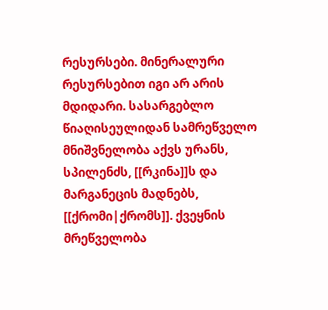რესურსები. მინერალური რესურსებით იგი არ არის მდიდარი. სასარგებლო წიაღისეულიდან სამრეწველო მნიშვნელობა აქვს ურანს, სპილენძს, [[რკინა]]ს და მარგანეცის მადნებს, [[ქრომი|ქრომს]]. ქვეყნის მრეწველობა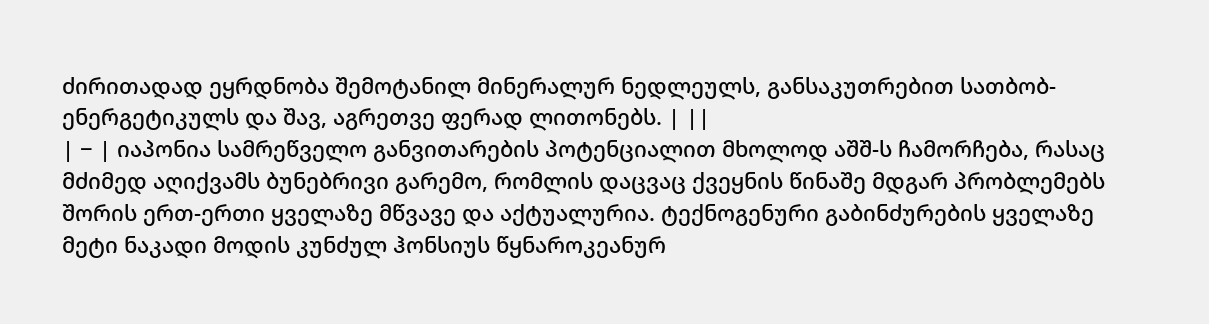ძირითადად ეყრდნობა შემოტანილ მინერალურ ნედლეულს, განსაკუთრებით სათბობ-ენერგეტიკულს და შავ, აგრეთვე ფერად ლითონებს. | ||
| − | იაპონია სამრეწველო განვითარების პოტენციალით მხოლოდ აშშ-ს ჩამორჩება, რასაც მძიმედ აღიქვამს ბუნებრივი გარემო, რომლის დაცვაც ქვეყნის წინაშე მდგარ პრობლემებს შორის ერთ-ერთი ყველაზე მწვავე და აქტუალურია. ტექნოგენური გაბინძურების ყველაზე მეტი ნაკადი მოდის კუნძულ ჰონსიუს წყნაროკეანურ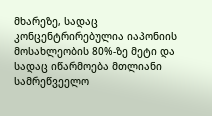მხარეზე, სადაც კონცენტრირებულია იაპონიის მოსახლეობის 80%-ზე მეტი და სადაც იწარმოება მთლიანი სამრეწვეელო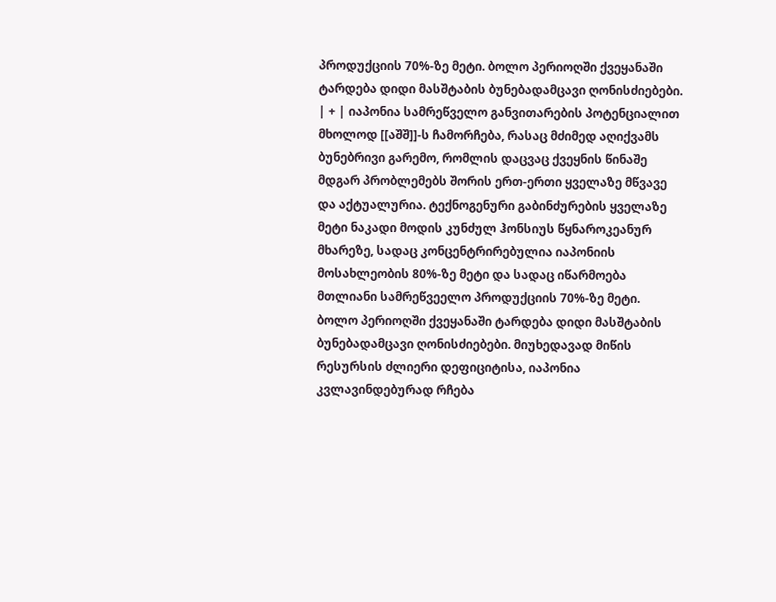პროდუქციის 70%-ზე მეტი. ბოლო პერიოღში ქვეყანაში ტარდება დიდი მასშტაბის ბუნებადამცავი ღონისძიებები. | + | იაპონია სამრეწველო განვითარების პოტენციალით მხოლოდ [[აშშ]]-ს ჩამორჩება, რასაც მძიმედ აღიქვამს ბუნებრივი გარემო, რომლის დაცვაც ქვეყნის წინაშე მდგარ პრობლემებს შორის ერთ-ერთი ყველაზე მწვავე და აქტუალურია. ტექნოგენური გაბინძურების ყველაზე მეტი ნაკადი მოდის კუნძულ ჰონსიუს წყნაროკეანურ მხარეზე, სადაც კონცენტრირებულია იაპონიის მოსახლეობის 80%-ზე მეტი და სადაც იწარმოება მთლიანი სამრეწვეელო პროდუქციის 70%-ზე მეტი. ბოლო პერიოღში ქვეყანაში ტარდება დიდი მასშტაბის ბუნებადამცავი ღონისძიებები. მიუხედავად მიწის რესურსის ძლიერი დეფიციტისა, იაპონია კვლავინდებურად რჩება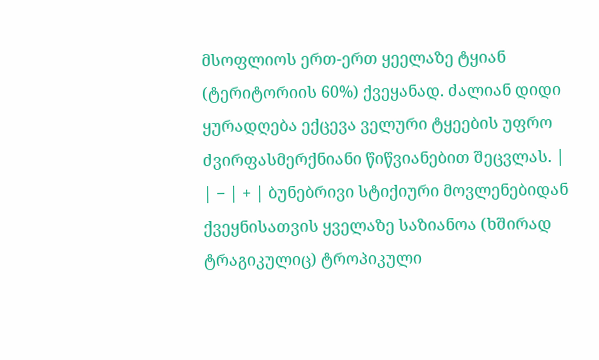მსოფლიოს ერთ-ერთ ყეელაზე ტყიან (ტერიტორიის 60%) ქვეყანად. ძალიან დიდი ყურადღება ექცევა ველური ტყეების უფრო ძვირფასმერქნიანი წიწვიანებით შეცვლას. |
| − | + | ბუნებრივი სტიქიური მოვლენებიდან ქვეყნისათვის ყველაზე საზიანოა (ხშირად ტრაგიკულიც) ტროპიკული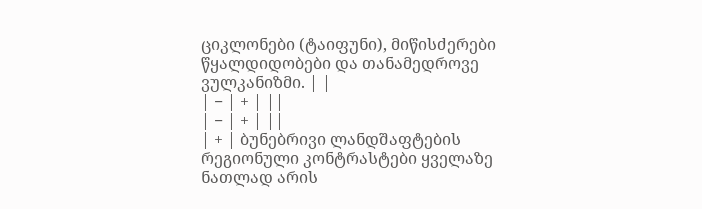ციკლონები (ტაიფუნი), მიწისძერები წყალდიდობები და თანამედროვე ვულკანიზმი. | |
| − | + | ||
| − | + | ||
| + | ბუნებრივი ლანდშაფტების რეგიონული კონტრასტები ყველაზე ნათლად არის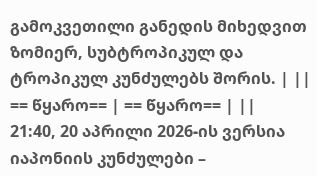გამოკვეთილი განედის მიხედვით ზომიერ, სუბტროპიკულ და ტროპიკულ კუნძულებს შორის. | ||
== წყარო== | == წყარო== | ||
21:40, 20 აპრილი 2026-ის ვერსია
იაპონიის კუნძულები –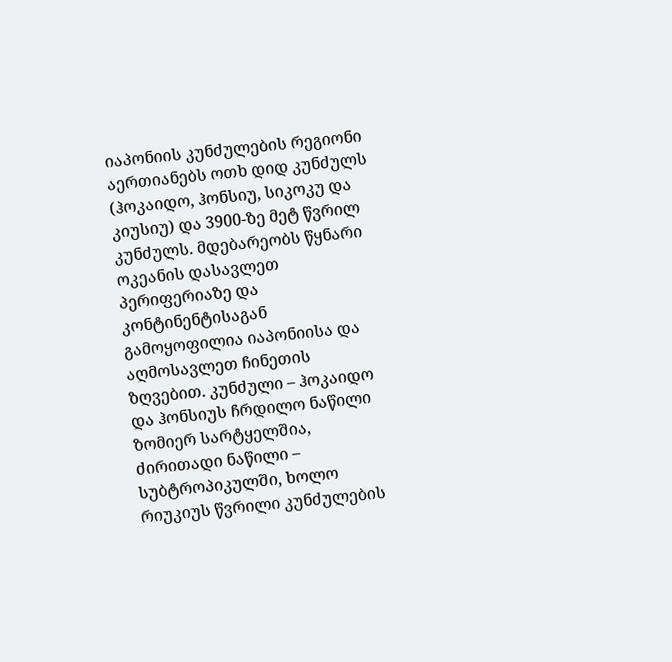იაპონიის კუნძულების რეგიონი აერთიანებს ოთხ დიდ კუნძულს (ჰოკაიდო, ჰონსიუ, სიკოკუ და კიუსიუ) და 3900-ზე მეტ წვრილ კუნძულს. მდებარეობს წყნარი ოკეანის დასავლეთ პერიფერიაზე და კონტინენტისაგან გამოყოფილია იაპონიისა და აღმოსავლეთ ჩინეთის ზღვებით. კუნძული – ჰოკაიდო და ჰონსიუს ჩრდილო ნაწილი ზომიერ სარტყელშია, ძირითადი ნაწილი – სუბტროპიკულში, ხოლო რიუკიუს წვრილი კუნძულების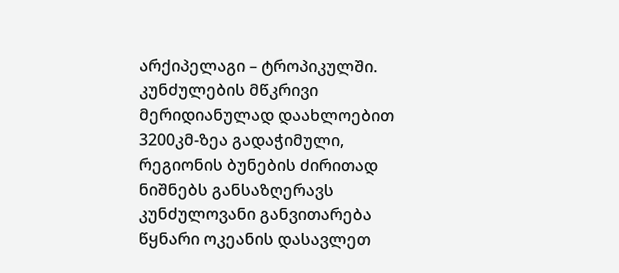არქიპელაგი – ტროპიკულში. კუნძულების მწკრივი მერიდიანულად დაახლოებით 3200კმ-ზეა გადაჭიმული, რეგიონის ბუნების ძირითად ნიშნებს განსაზღერავს კუნძულოვანი განვითარება წყნარი ოკეანის დასავლეთ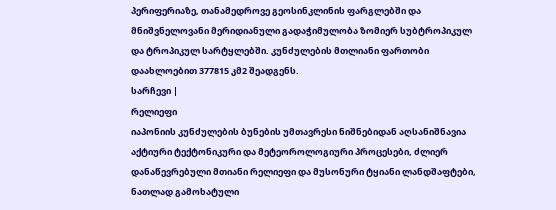პერიფერიაზე, თანამედროვე გეოსინკლინის ფარგლებში და მნიშვნელოვანი მერიდიანული გადაჭიმულობა ზომიერ სუბტროპიკულ და ტროპიკულ სარტყლებში. კუნძულების მთლიანი ფართობი დაახლოებით 377815 კმ2 შეადგენს.
სარჩევი |
რელიეფი
იაპონიის კუნძულების ბუნების უმთავრესი ნიშნებიდან აღსანიშნავია აქტიური ტექტონიკური და მეტეოროლოგიური პროცესები, ძლიერ დანაწევრებული მთიანი რელიეფი და მუსონური ტყიანი ლანდშაფტები, ნათლად გამოხატული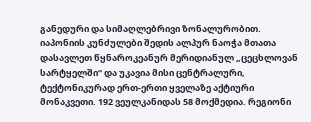განედური და სიმაღლებრივი ზონალურობით.
იაპონიის კუნძულები შედის ალპურ ნაოჭა მთათა დასავლეთ წყნაროკეანურ მერიდიანულ „ცეცხლოვან სარტყელში“ და უკავია მისი ცენტრალური, ტექტონიკურად ერთ-ერთი ყველაზე აქტიური მონაკვეთი. 192 ვეულკანიდას 58 მოქმედია. რეგიონი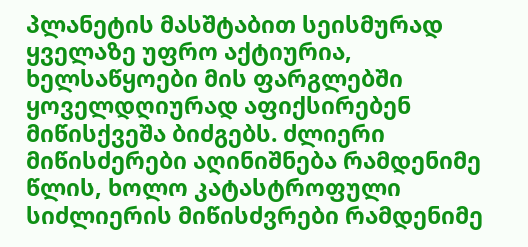პლანეტის მასშტაბით სეისმურად ყველაზე უფრო აქტიურია, ხელსაწყოები მის ფარგლებში ყოველდღიურად აფიქსირებენ მიწისქვეშა ბიძგებს. ძლიერი მიწისძერები აღინიშნება რამდენიმე წლის, ხოლო კატასტროფული სიძლიერის მიწისძვრები რამდენიმე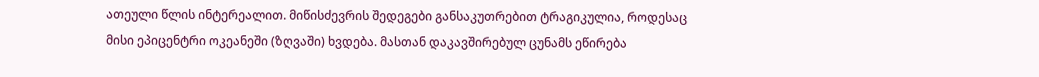ათეული წლის ინტერეალით. მიწისძევრის შედეგები განსაკუთრებით ტრაგიკულია, როდესაც მისი ეპიცენტრი ოკეანეში (ზღვაში) ხვდება. მასთან დაკავშირებულ ცუნამს ეწირება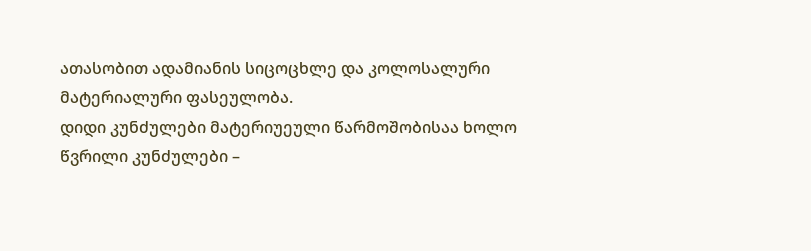ათასობით ადამიანის სიცოცხლე და კოლოსალური მატერიალური ფასეულობა.
დიდი კუნძულები მატერიუეული წარმოშობისაა ხოლო წვრილი კუნძულები –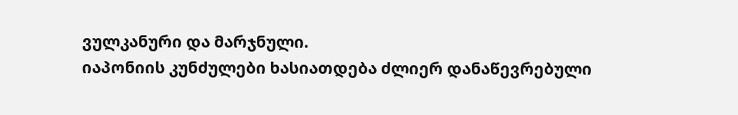ვულკანური და მარჯნული.
იაპონიის კუნძულები ხასიათდება ძლიერ დანაწევრებული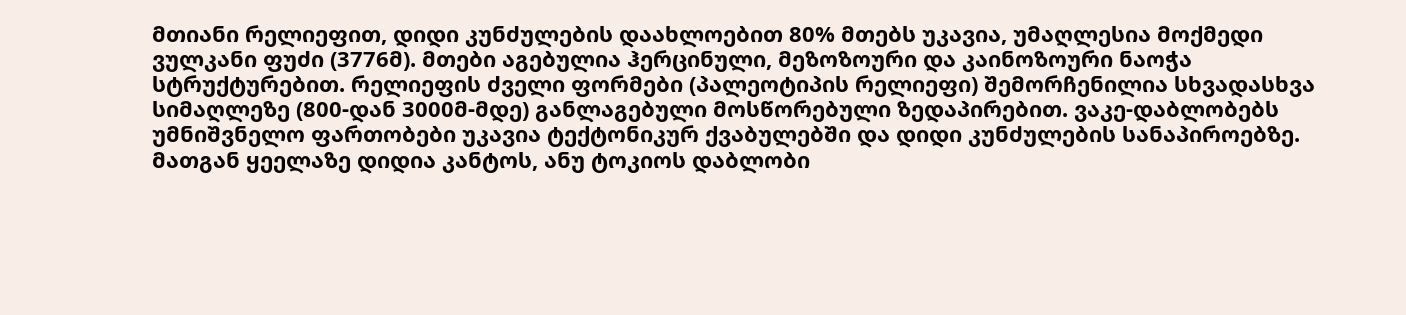მთიანი რელიეფით, დიდი კუნძულების დაახლოებით 80% მთებს უკავია, უმაღლესია მოქმედი ვულკანი ფუძი (3776მ). მთები აგებულია ჰერცინული, მეზოზოური და კაინოზოური ნაოჭა სტრუქტურებით. რელიეფის ძველი ფორმები (პალეოტიპის რელიეფი) შემორჩენილია სხვადასხვა სიმაღლეზე (800-დან 3000მ-მდე) განლაგებული მოსწორებული ზედაპირებით. ვაკე-დაბლობებს უმნიშვნელო ფართობები უკავია ტექტონიკურ ქვაბულებში და დიდი კუნძულების სანაპიროებზე. მათგან ყეელაზე დიდია კანტოს, ანუ ტოკიოს დაბლობი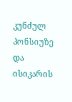კუნძულ პონსიუზე და ისიკარის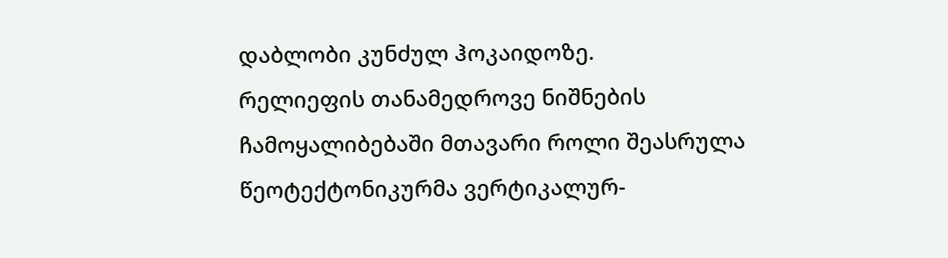დაბლობი კუნძულ ჰოკაიდოზე.
რელიეფის თანამედროვე ნიშნების ჩამოყალიბებაში მთავარი როლი შეასრულა წეოტექტონიკურმა ვერტიკალურ-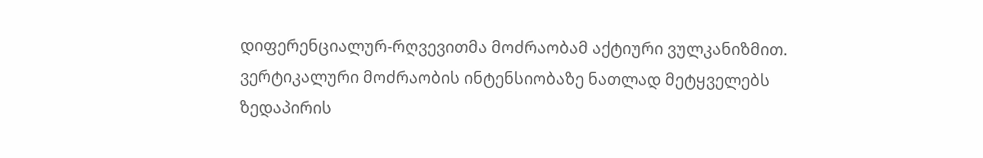დიფერენციალურ-რღვევითმა მოძრაობამ აქტიური ვულკანიზმით. ვერტიკალური მოძრაობის ინტენსიობაზე ნათლად მეტყველებს ზედაპირის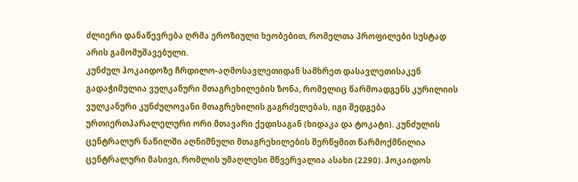ძლიერი დანაწევრება ღრმა ეროზიული ხეობებით, რომელთა პროფილები სუსტად არის გამომუშავებული.
კუნძულ ჰოკაიდოზე ჩრდილო-აღმოსავლეთიდან სამხრეთ დასავლეთისაკენ გადაჭიმულია ვულკანური მთაგრეხილების ზონა, რომელიც წარმოადგენს კურილიის ვულკანური კუნძულოვანი მთაგრეხილის გაგრძელებას, იგი შედგება ურთიერთპარალელური ორი მთავარი ქედისაგან (ხიდაკა და ტოკატი). კუნძულის ცენტრალურ ნაწილში აღნიშნული მთაგრეხილების შერწყმით წარმოქმნილია ცენტრალური მასივი, რომლის უმაღლესი მწვერვალია ასახი (2290). ჰოკაიდოს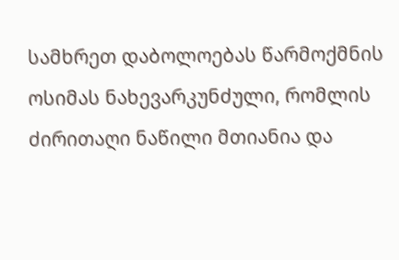სამხრეთ დაბოლოებას წარმოქმნის ოსიმას ნახევარკუნძული, რომლის ძირითაღი ნაწილი მთიანია და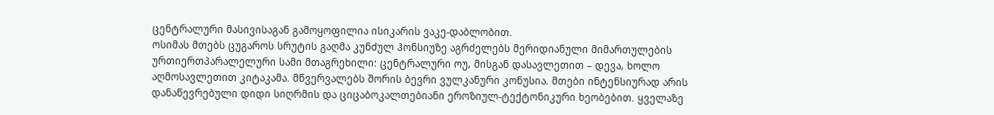ცენტრალური მასივისაგან გამოყოფილია ისიკარის ვაკე-დაბლობით.
ოსიმას მთებს ცუგაროს სრუტის გაღმა კუნძულ ჰონსიუზე აგრძელებს მერიდიანული მიმართულების ურთიერთპარალელური სამი მთაგრეხილი: ცენტრალური ოუ, მისგან დასავლეთით – დევა, ხოლო აღმოსავლეთით კიტაკამა. მწვერვალებს შორის ბევრი ვულკანური კონუსია. მთები ინტენსიურად არის დანაწევრებული დიდი სიღრმის და ციცაბოკალთებიანი ეროზიულ-ტექტონიკური ხეობებით. ყველაზე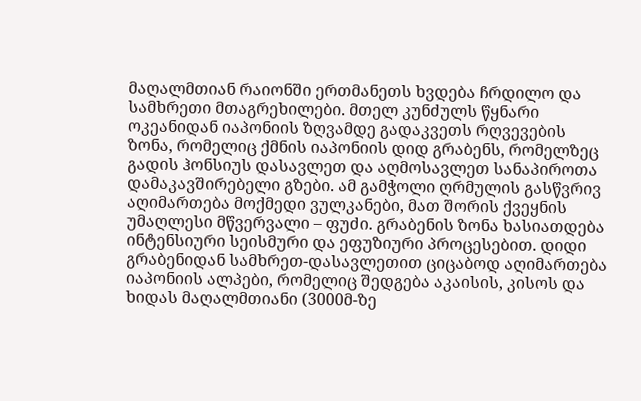მაღალმთიან რაიონში ერთმანეთს ხვდება ჩრდილო და სამხრეთი მთაგრეხილები. მთელ კუნძულს წყნარი ოკეანიდან იაპონიის ზღვამდე გადაკვეთს რღვევების ზონა, რომელიც ქმნის იაპონიის დიდ გრაბენს, რომელზეც გადის ჰონსიუს დასავლეთ და აღმოსავლეთ სანაპიროთა დამაკავშირებელი გზები. ამ გამჭოლი ღრმულის გასწვრივ აღიმართება მოქმედი ვულკანები, მათ შორის ქვეყნის უმაღლესი მწვერვალი – ფუძი. გრაბენის ზონა ხასიათდება ინტენსიური სეისმური და ეფუზიური პროცესებით. დიდი გრაბენიდან სამხრეთ-დასავლეთით ციცაბოდ აღიმართება იაპონიის ალპები, რომელიც შედგება აკაისის, კისოს და ხიდას მაღალმთიანი (3000მ-ზე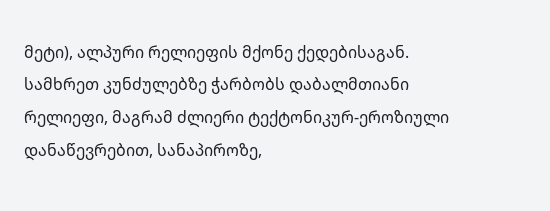მეტი), ალპური რელიეფის მქონე ქედებისაგან.
სამხრეთ კუნძულებზე ჭარბობს დაბალმთიანი რელიეფი, მაგრამ ძლიერი ტექტონიკურ-ეროზიული დანაწევრებით, სანაპიროზე,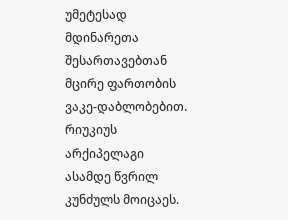უმეტესად მდინარეთა შესართავებთან მცირე ფართობის ვაკე-დაბლობებით.
რიუკიუს არქიპელაგი ასამდე წვრილ კუნძულს მოიცაეს.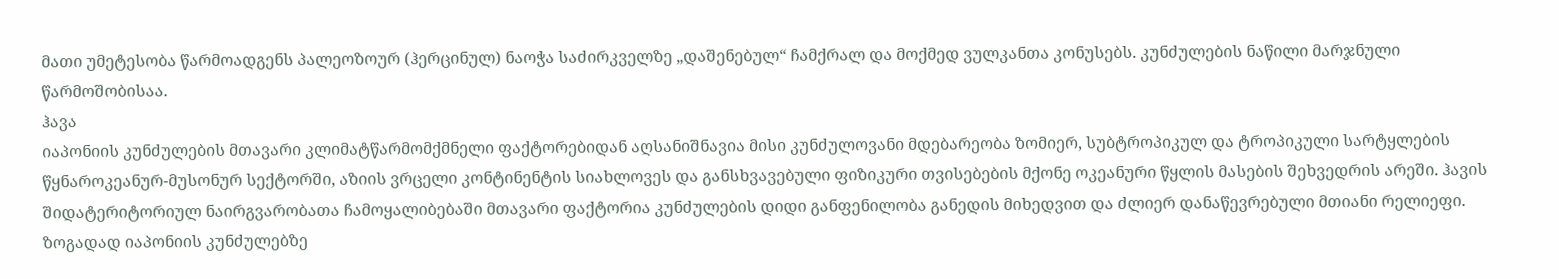მათი უმეტესობა წარმოადგენს პალეოზოურ (ჰერცინულ) ნაოჭა საძირკველზე „დაშენებულ“ ჩამქრალ და მოქმედ ვულკანთა კონუსებს. კუნძულების ნაწილი მარჯნული წარმოშობისაა.
ჰავა
იაპონიის კუნძულების მთავარი კლიმატწარმომქმნელი ფაქტორებიდან აღსანიშნავია მისი კუნძულოვანი მდებარეობა ზომიერ, სუბტროპიკულ და ტროპიკული სარტყლების წყნაროკეანურ-მუსონურ სექტორში, აზიის ვრცელი კონტინენტის სიახლოვეს და განსხვავებული ფიზიკური თვისებების მქონე ოკეანური წყლის მასების შეხვედრის არეში. ჰავის შიდატერიტორიულ ნაირგვარობათა ჩამოყალიბებაში მთავარი ფაქტორია კუნძულების დიდი განფენილობა განედის მიხედვით და ძლიერ დანაწევრებული მთიანი რელიეფი.
ზოგადად იაპონიის კუნძულებზე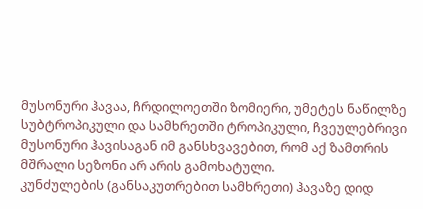მუსონური ჰავაა, ჩრდილოეთში ზომიერი, უმეტეს ნაწილზე სუბტროპიკული და სამხრეთში ტროპიკული, ჩვეულებრივი მუსონური ჰავისაგან იმ განსხვავებით, რომ აქ ზამთრის მშრალი სეზონი არ არის გამოხატული.
კუნძულების (განსაკუთრებით სამხრეთი) ჰავაზე დიდ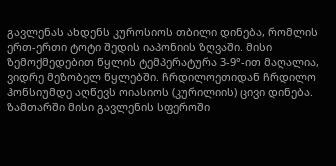გავლენას ახდენს კუროსიოს თბილი დინება, რომლის ერთ-ერთი ტოტი შედის იაპონიის ზღვაში. მისი ზემოქმედებით წყლის ტემპერატურა 3-9°-ით მაღალია, ვიდრე მეზობელ წყლებში. ჩრდილოეთიდან ჩრდილო ჰონსიუმდე აღწევს ოიასიოს (კურილიის) ცივი დინება. ზამთარში მისი გავლენის სფეროში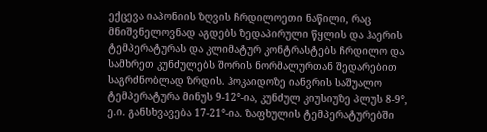ექცევა იაპონიის ზღვის ჩრდილოეთი ნაწილი, რაც მნიშვნელოვნად აგდებს ზედაპირული წყლის და ჰაერის ტემპერატურას და კლიმატურ კონტრასტებს ჩრდილო და სამხრეთ კუნძულებს შორის ნორმალურთან შედარებით საგრძნობლად ზრდის. ჰოკაიდოზე იანვრის საშუალო ტემპერატურა მინუს 9-12°-ია, კუნძულ კიუსიუზე პლუს 8-9°, ე.ი. განსხვავება 17-21°-ია. ზაფხულის ტემპერატურებში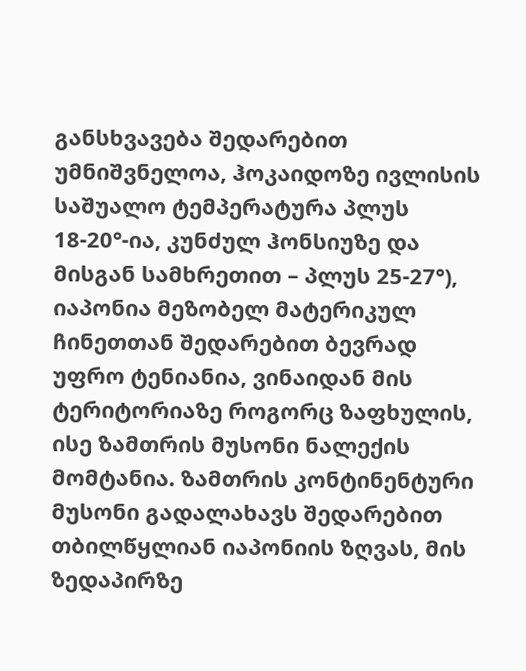განსხვავება შედარებით უმნიშვნელოა, ჰოკაიდოზე ივლისის საშუალო ტემპერატურა პლუს 18-20°-ია, კუნძულ ჰონსიუზე და მისგან სამხრეთით – პლუს 25-27°),
იაპონია მეზობელ მატერიკულ ჩინეთთან შედარებით ბევრად უფრო ტენიანია, ვინაიდან მის ტერიტორიაზე როგორც ზაფხულის, ისე ზამთრის მუსონი ნალექის მომტანია. ზამთრის კონტინენტური მუსონი გადალახავს შედარებით თბილწყლიან იაპონიის ზღვას, მის ზედაპირზე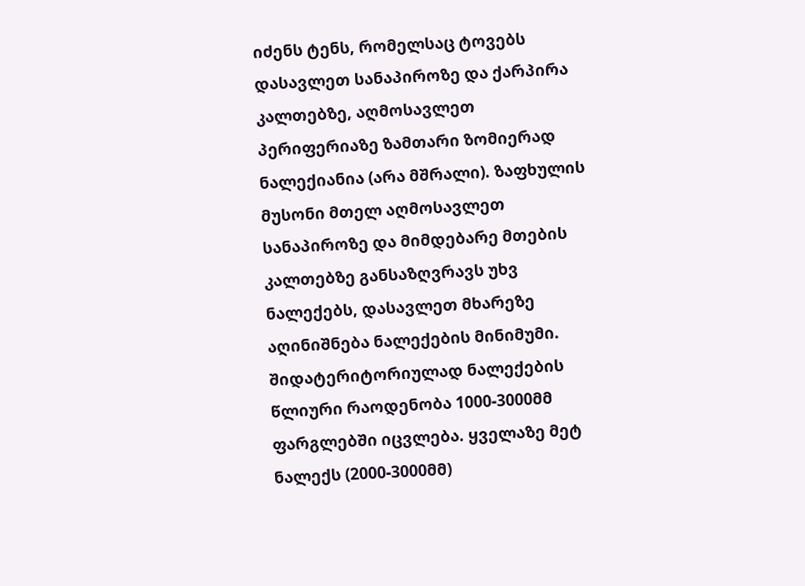იძენს ტენს, რომელსაც ტოვებს დასავლეთ სანაპიროზე და ქარპირა კალთებზე, აღმოსავლეთ პერიფერიაზე ზამთარი ზომიერად ნალექიანია (არა მშრალი). ზაფხულის მუსონი მთელ აღმოსავლეთ სანაპიროზე და მიმდებარე მთების კალთებზე განსაზღვრავს უხვ ნალექებს, დასავლეთ მხარეზე აღინიშნება ნალექების მინიმუმი. შიდატერიტორიულად ნალექების წლიური რაოდენობა 1000-3000მმ ფარგლებში იცვლება. ყველაზე მეტ ნალექს (2000-3000მმ)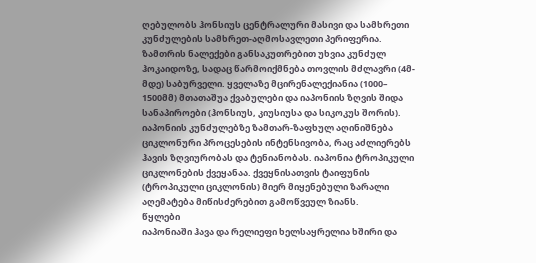ღებულობს ჰონსიუს ცენტრალური მასივი და სამხრეთი კუნძულების სამხრეთ-აღმოსავლეთი პერიფერია. ზამთრის ნალექები განსაკუთრებით უხვია კუნძულ ჰოკაიდოზე, სადაც წარმოიქმნება თოვლის მძლავრი (4მ-მდე) საბურველი. ყველაზე მცირენალექიანია (1000– 1500მმ) მთათაშუა ქვაბულები და იაპონიის ზღვის შიდა სანაპიროები (ჰონსიუს, კიუსიუსა და სიკოკუს შორის). იაპონიის კუნძულებზე ზამთარ-ზაფხულ აღინიშნება ციკლონური პროცესების ინტენსივობა, რაც აძლიერებს ჰავის ზღვიურობას და ტენიანობას. იაპონია ტროპიკული ციკლონების ქვეყანაა. ქვეყნისათვის ტაიფუნის (ტროპიკული ციკლონის) მიერ მიყენებული ზარალი აღემატება მიწისძერებით გამოწვეულ ზიანს.
წყლები
იაპონიაში ჰავა და რელიეფი ხელსაყრელია ხშირი და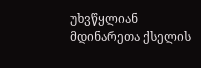უხვწყლიან მდინარეთა ქსელის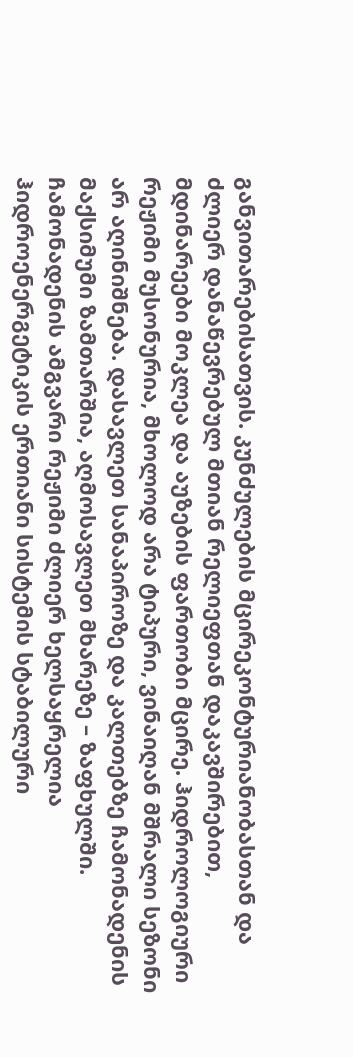განვითარებისათვის. კუნძულების მცირეკონტურიანობასთან და ძლიერ დანაწევრებულ მთიან რელიეფთან დაკავშირებით, მდინარეები მოკლეა და აუზების ფართობი მცირე. ჰიდროლოგიური რეჟიმი მუსონურია, მხოლოდ არა ტიპური, ვინაიღან მშრალი სეზონი არ აღინიშნება. დასავლეთ სანაპიროზე და კალთებზე ჩამონადენის მაქსიმუმი ზამთარშია, აღმოსავლეთ მხარეზე – ზაფხულში. ჩამონადენის ამგვარი რეჟიმი ძლიერ ხელსაყრელია ჰიდროენერგეტიკის ერთიანი სისტემის სტაბილური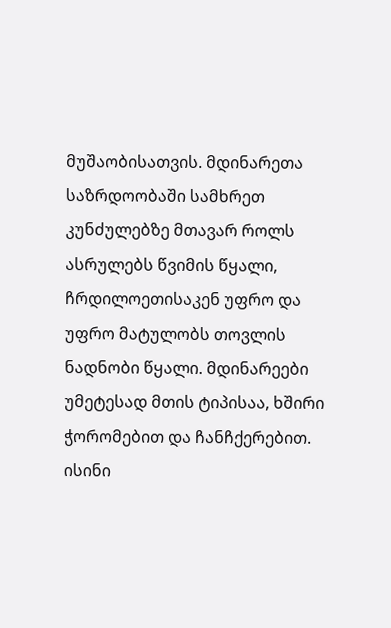მუშაობისათვის. მდინარეთა საზრდოობაში სამხრეთ კუნძულებზე მთავარ როლს ასრულებს წვიმის წყალი, ჩრდილოეთისაკენ უფრო და უფრო მატულობს თოვლის ნადნობი წყალი. მდინარეები უმეტესად მთის ტიპისაა, ხშირი ჭორომებით და ჩანჩქერებით. ისინი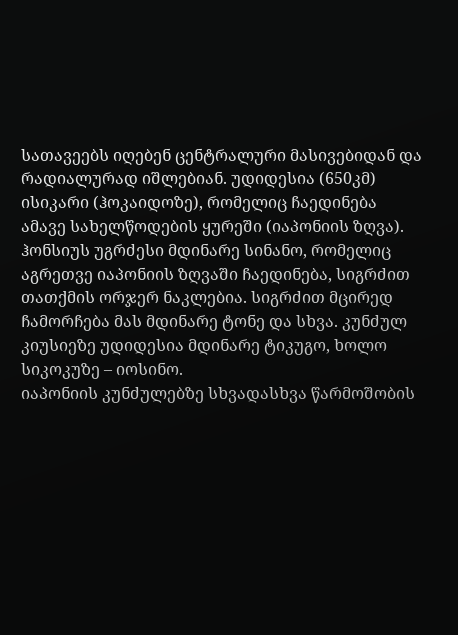სათავეებს იღებენ ცენტრალური მასივებიდან და რადიალურად იშლებიან. უდიდესია (650კმ) ისიკარი (ჰოკაიდოზე), რომელიც ჩაედინება ამავე სახელწოდების ყურეში (იაპონიის ზღვა). ჰონსიუს უგრძესი მდინარე სინანო, რომელიც აგრეთვე იაპონიის ზღვაში ჩაედინება, სიგრძით თათქმის ორჯერ ნაკლებია. სიგრძით მცირედ ჩამორჩება მას მდინარე ტონე და სხვა. კუნძულ კიუსიეზე უდიდესია მდინარე ტიკუგო, ხოლო სიკოკუზე – იოსინო.
იაპონიის კუნძულებზე სხვადასხვა წარმოშობის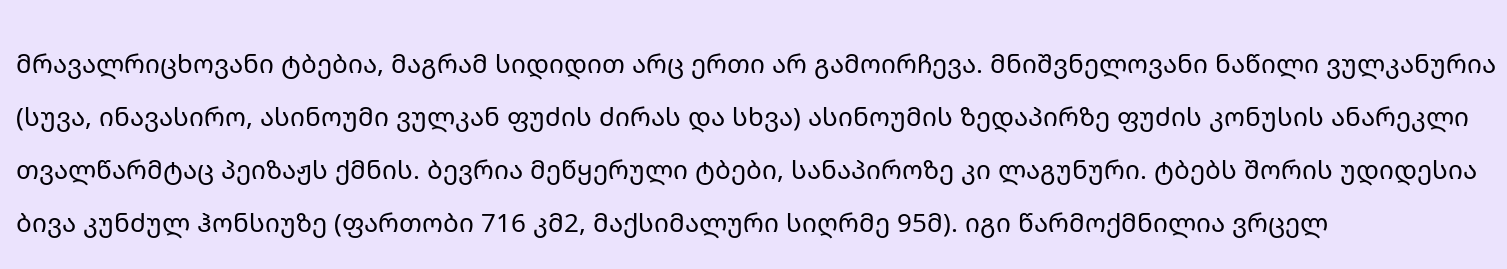მრავალრიცხოვანი ტბებია, მაგრამ სიდიდით არც ერთი არ გამოირჩევა. მნიშვნელოვანი ნაწილი ვულკანურია (სუვა, ინავასირო, ასინოუმი ვულკან ფუძის ძირას და სხვა) ასინოუმის ზედაპირზე ფუძის კონუსის ანარეკლი თვალწარმტაც პეიზაჟს ქმნის. ბევრია მეწყერული ტბები, სანაპიროზე კი ლაგუნური. ტბებს შორის უდიდესია ბივა კუნძულ ჰონსიუზე (ფართობი 716 კმ2, მაქსიმალური სიღრმე 95მ). იგი წარმოქმნილია ვრცელ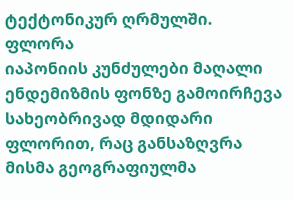ტექტონიკურ ღრმულში.
ფლორა
იაპონიის კუნძულები მაღალი ენდემიზმის ფონზე გამოირჩევა სახეობრივად მდიდარი ფლორით, რაც განსაზღვრა მისმა გეოგრაფიულმა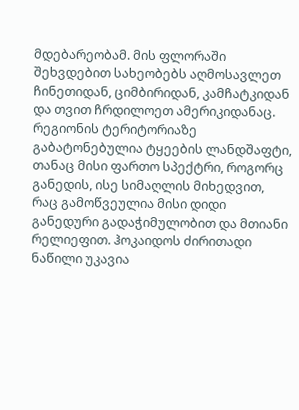მდებარეობამ. მის ფლორაში შეხვდებით სახეობებს აღმოსავლეთ ჩინეთიდან, ციმბირიდან, კამჩატკიდან და თვით ჩრდილოეთ ამერიკიდანაც. რეგიონის ტერიტორიაზე გაბატონებულია ტყეების ლანდშაფტი, თანაც მისი ფართო სპექტრი, როგორც განედის, ისე სიმაღლის მიხედვით, რაც გამოწვეულია მისი დიდი განედური გადაჭიმულობით და მთიანი რელიეფით. ჰოკაიდოს ძირითადი ნაწილი უკავია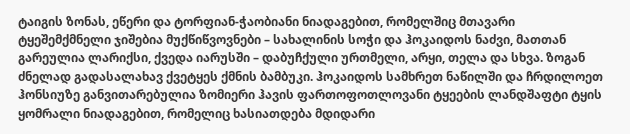ტაიგის ზონას, ეწერი და ტორფიან-ჭაობიანი ნიადაგებით, რომელშიც მთავარი ტყეშემქმნელი ჯიშებია მუქწიწვოვნები – სახალინის სოჭი და ჰოკაიდოს ნაძვი, მათთან გარეულია ლარიქსი, ქვედა იარუსში – დაბუჩქული ურთმელი, არყი, თელა და სხვა. ზოგან ძნელად გადასალახავ ქვეტყეს ქმნის ბამბუკი. ჰოკაიდოს სამხრეთ ნაწილში და ჩრდილოეთ ჰონსიუზე განვითარებულია ზომიერი ჰავის ფართოფოთლოვანი ტყეების ლანდშაფტი ტყის ყომრალი ნიადაგებით, რომელიც ხასიათდება მდიდარი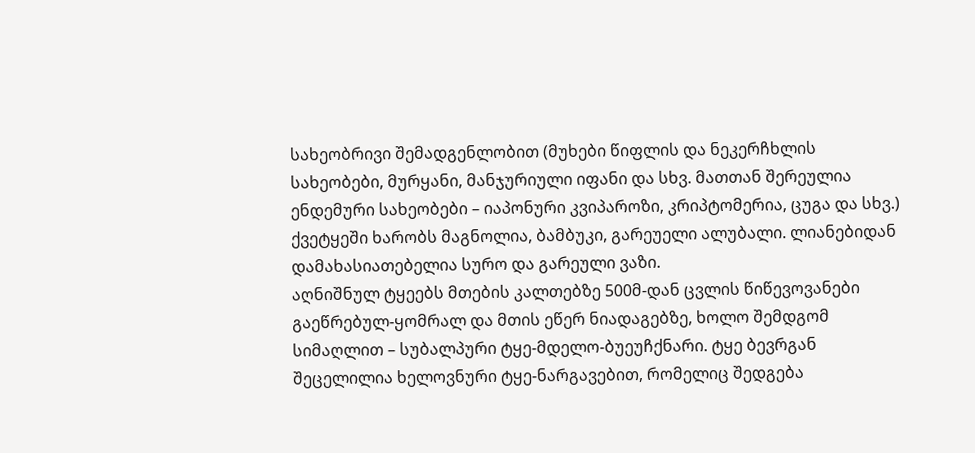სახეობრივი შემადგენლობით (მუხები წიფლის და ნეკერჩხლის სახეობები, მურყანი, მანჯურიული იფანი და სხვ. მათთან შერეულია ენდემური სახეობები – იაპონური კვიპაროზი, კრიპტომერია, ცუგა და სხვ.) ქვეტყეში ხარობს მაგნოლია, ბამბუკი, გარეუელი ალუბალი. ლიანებიდან დამახასიათებელია სურო და გარეული ვაზი.
აღნიშნულ ტყეებს მთების კალთებზე 500მ-დან ცვლის წიწევოვანები გაეწრებულ-ყომრალ და მთის ეწერ ნიადაგებზე, ხოლო შემდგომ სიმაღლით – სუბალპური ტყე-მდელო-ბუეუჩქნარი. ტყე ბევრგან შეცელილია ხელოვნური ტყე-ნარგავებით, რომელიც შედგება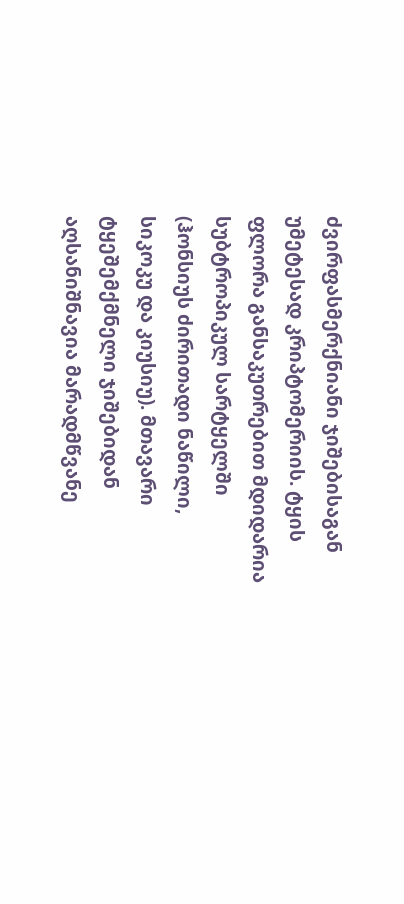ძვირფასმერქნიანი ჯიშებისაგან უმეტესად კრიპტომერიის. ტყის ფლორა განსაკუთრებით მდიდარია სუბტროპიკულ სარტყელში (ჰონსიუს ძირითადი ნაწილი, სიკოკუ და კიუსიუ). მთავარი ტყეშემქმნელი ჯიშებიდან აღსანიშნავია მარადმწვანე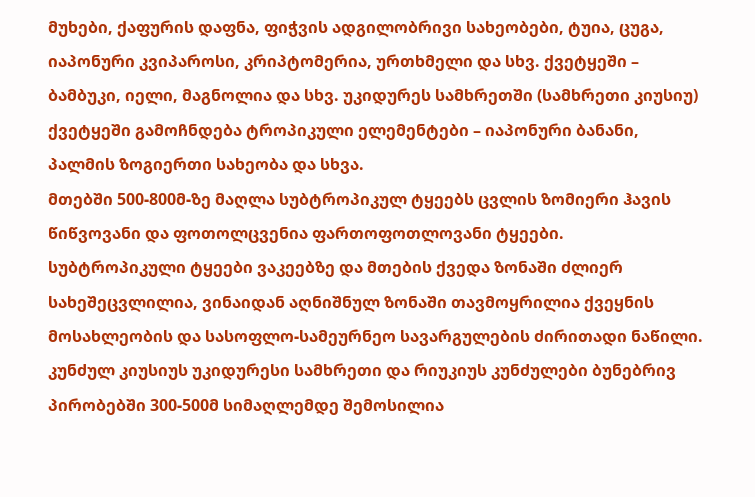მუხები, ქაფურის დაფნა, ფიჭვის ადგილობრივი სახეობები, ტუია, ცუგა, იაპონური კვიპაროსი, კრიპტომერია, ურთხმელი და სხვ. ქვეტყეში – ბამბუკი, იელი, მაგნოლია და სხვ. უკიდურეს სამხრეთში (სამხრეთი კიუსიუ) ქვეტყეში გამოჩნდება ტროპიკული ელემენტები – იაპონური ბანანი, პალმის ზოგიერთი სახეობა და სხვა.
მთებში 500-800მ-ზე მაღლა სუბტროპიკულ ტყეებს ცვლის ზომიერი ჰავის წიწვოვანი და ფოთოლცვენია ფართოფოთლოვანი ტყეები.
სუბტროპიკული ტყეები ვაკეებზე და მთების ქვედა ზონაში ძლიერ სახეშეცვლილია, ვინაიდან აღნიშნულ ზონაში თავმოყრილია ქვეყნის მოსახლეობის და სასოფლო-სამეურნეო სავარგულების ძირითადი ნაწილი.
კუნძულ კიუსიუს უკიდურესი სამხრეთი და რიუკიუს კუნძულები ბუნებრივ პირობებში 300-500მ სიმაღლემდე შემოსილია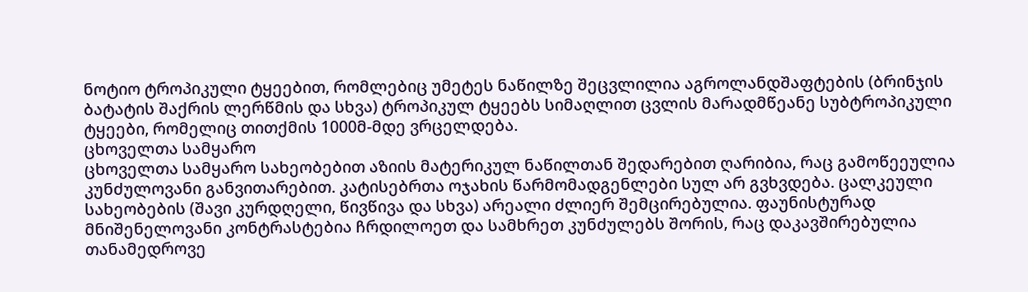ნოტიო ტროპიკული ტყეებით, რომლებიც უმეტეს ნაწილზე შეცვლილია აგროლანდშაფტების (ბრინჯის ბატატის შაქრის ლერწმის და სხვა) ტროპიკულ ტყეებს სიმაღლით ცვლის მარადმწეანე სუბტროპიკული ტყეები, რომელიც თითქმის 1000მ-მდე ვრცელდება.
ცხოველთა სამყარო
ცხოველთა სამყარო სახეობებით აზიის მატერიკულ ნაწილთან შედარებით ღარიბია, რაც გამოწეეულია კუნძულოვანი განვითარებით. კატისებრთა ოჯახის წარმომადგენლები სულ არ გვხვდება. ცალკეული სახეობების (შავი კურდღელი, წივწივა და სხვა) არეალი ძლიერ შემცირებულია. ფაუნისტურად მნიშენელოვანი კონტრასტებია ჩრდილოეთ და სამხრეთ კუნძულებს შორის, რაც დაკავშირებულია თანამედროვე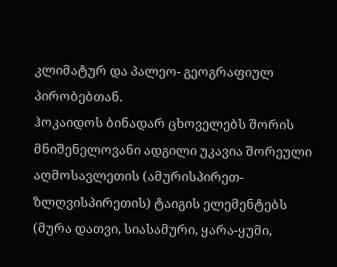კლიმატურ და პალეო- გეოგრაფიულ პირობებთან.
ჰოკაიდოს ბინადარ ცხოველებს შორის მნიშენელოვანი ადგილი უკავია შორეული აღმოსავლეთის (ამურისპირეთ-ზლღვისპირეთის) ტაიგის ელემენტებს (მურა დათვი, სიასამური, ყარა-ყუმი,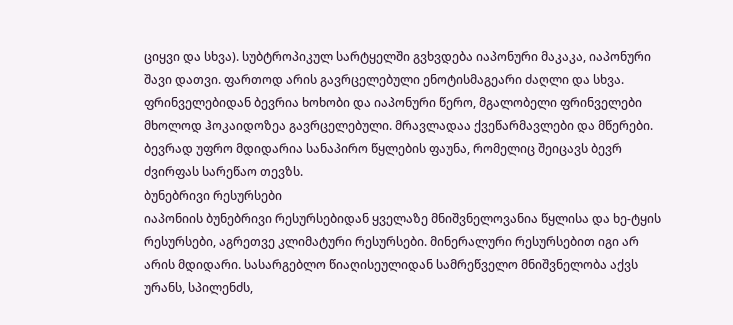ციყვი და სხვა). სუბტროპიკულ სარტყელში გვხვდება იაპონური მაკაკა, იაპონური შავი დათვი. ფართოდ არის გავრცელებული ენოტისმაგეარი ძაღლი და სხვა.
ფრინველებიდან ბევრია ხოხობი და იაპონური წერო, მგალობელი ფრინველები მხოლოდ ჰოკაიდოზეა გავრცელებული. მრავლადაა ქვეწარმავლები და მწერები.
ბევრად უფრო მდიდარია სანაპირო წყლების ფაუნა, რომელიც შეიცავს ბევრ ძვირფას სარეწაო თევზს.
ბუნებრივი რესურსები
იაპონიის ბუნებრივი რესურსებიდან ყველაზე მნიშვნელოვანია წყლისა და ხე-ტყის რესურსები, აგრეთვე კლიმატური რესურსები. მინერალური რესურსებით იგი არ არის მდიდარი. სასარგებლო წიაღისეულიდან სამრეწველო მნიშვნელობა აქვს ურანს, სპილენძს,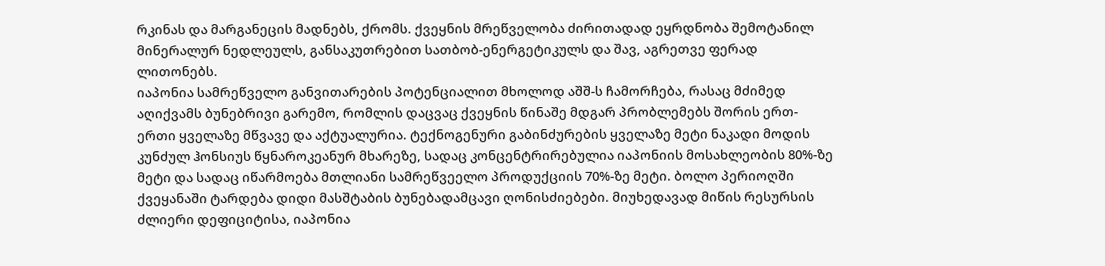რკინას და მარგანეცის მადნებს, ქრომს. ქვეყნის მრეწველობა ძირითადად ეყრდნობა შემოტანილ მინერალურ ნედლეულს, განსაკუთრებით სათბობ-ენერგეტიკულს და შავ, აგრეთვე ფერად ლითონებს.
იაპონია სამრეწველო განვითარების პოტენციალით მხოლოდ აშშ-ს ჩამორჩება, რასაც მძიმედ აღიქვამს ბუნებრივი გარემო, რომლის დაცვაც ქვეყნის წინაშე მდგარ პრობლემებს შორის ერთ-ერთი ყველაზე მწვავე და აქტუალურია. ტექნოგენური გაბინძურების ყველაზე მეტი ნაკადი მოდის კუნძულ ჰონსიუს წყნაროკეანურ მხარეზე, სადაც კონცენტრირებულია იაპონიის მოსახლეობის 80%-ზე მეტი და სადაც იწარმოება მთლიანი სამრეწვეელო პროდუქციის 70%-ზე მეტი. ბოლო პერიოღში ქვეყანაში ტარდება დიდი მასშტაბის ბუნებადამცავი ღონისძიებები. მიუხედავად მიწის რესურსის ძლიერი დეფიციტისა, იაპონია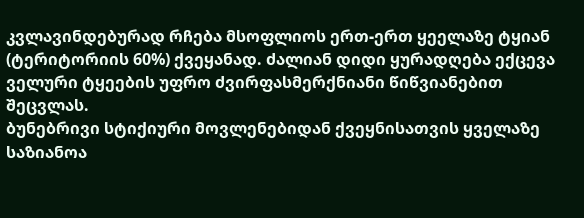კვლავინდებურად რჩება მსოფლიოს ერთ-ერთ ყეელაზე ტყიან (ტერიტორიის 60%) ქვეყანად. ძალიან დიდი ყურადღება ექცევა ველური ტყეების უფრო ძვირფასმერქნიანი წიწვიანებით შეცვლას.
ბუნებრივი სტიქიური მოვლენებიდან ქვეყნისათვის ყველაზე საზიანოა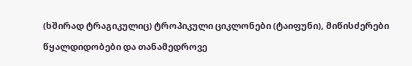(ხშირად ტრაგიკულიც) ტროპიკული ციკლონები (ტაიფუნი), მიწისძერები წყალდიდობები და თანამედროვე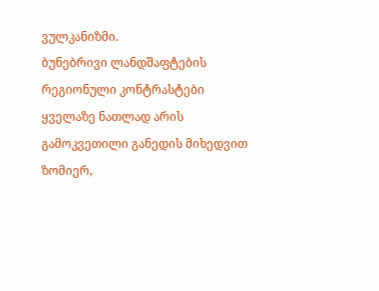ვულკანიზმი.
ბუნებრივი ლანდშაფტების რეგიონული კონტრასტები ყველაზე ნათლად არის გამოკვეთილი განედის მიხედვით ზომიერ,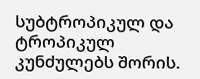სუბტროპიკულ და ტროპიკულ კუნძულებს შორის.